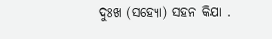ଦୁଃଖ (ସହ୍ଯୋ) ସହନ କିଯା .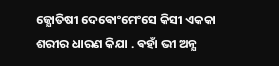ଜ୍ଯୋତିଷୀ ଦେଵୋଂମେଂସେ କିସୀ ଏକକା ଶରୀର ଧାରଣ କିଯା . ଵହାଁ ଭୀ ଅନ୍ଯ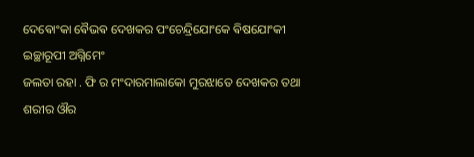ଦେଵୋଂକା ଵୈଭଵ ଦେଖକର ପଂଚେନ୍ଦ୍ରିଯୋଂକେ ଵିଷଯୋଂକୀ ଇଚ୍ଛାରୂପୀ ଅଗ୍ନିମେଂ
ଜଲତା ରହା . ଫି ର ମଂଦାରମାଲାକୋ ମୁରଝାତେ ଦେଖକର ତଥା ଶରୀର ଔର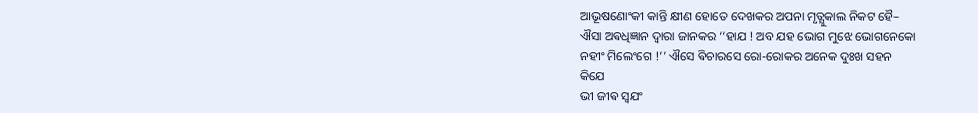ଆଭୂଷଣୋଂକୀ କାନ୍ତି କ୍ଷୀଣ ହୋତେ ଦେଖକର ଅପନା ମୃତ୍ଯୁକାଲ ନିକଟ ହୈ–
ଐସା ଅଵଧିଜ୍ଞାନ ଦ୍ଵାରା ଜାନକର ‘‘ହାଯ ! ଅବ ଯହ ଭୋଗ ମୁଝେ ଭୋଗନେକୋ
ନହୀଂ ମିଲେଂଗେ !’’ ଐସେ ଵିଚାରସେ ରୋ-ରୋକର ଅନେକ ଦୁଃଖ ସହନ
କିଯେ
ଭୀ ଜୀଵ ସ୍ଵଯଂ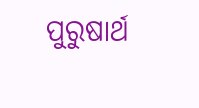ପୁରୁଷାର୍ଥ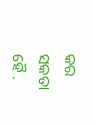କର ସକତା ହୈ .